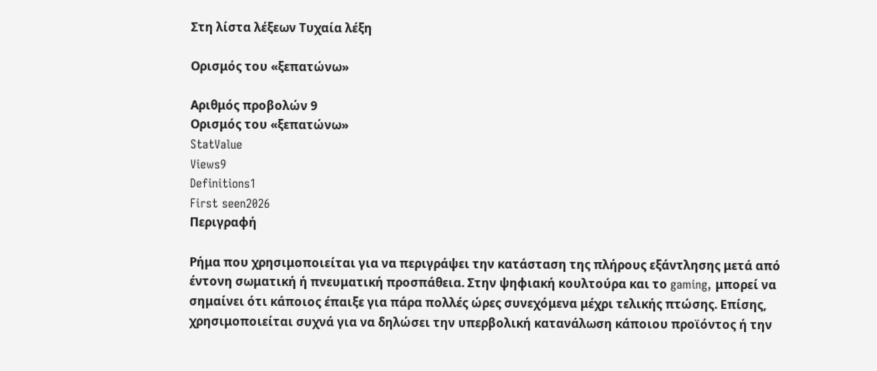Στη λίστα λέξεων Τυχαία λέξη

Ορισμός του «ξεπατώνω»

Αριθμός προβολών 9
Ορισμός του «ξεπατώνω»
StatValue
Views9
Definitions1
First seen2026
Περιγραφή

Ρήμα που χρησιμοποιείται για να περιγράψει την κατάσταση της πλήρους εξάντλησης μετά από έντονη σωματική ή πνευματική προσπάθεια. Στην ψηφιακή κουλτούρα και το gaming, μπορεί να σημαίνει ότι κάποιος έπαιξε για πάρα πολλές ώρες συνεχόμενα μέχρι τελικής πτώσης. Επίσης, χρησιμοποιείται συχνά για να δηλώσει την υπερβολική κατανάλωση κάποιου προϊόντος ή την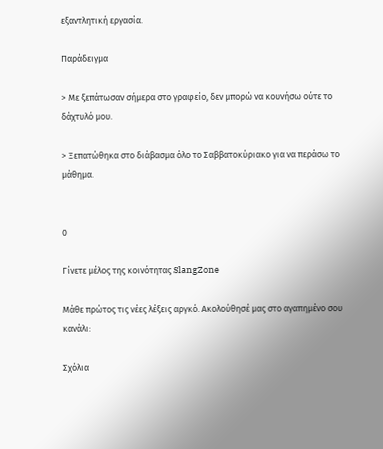εξαντλητική εργασία.

Παράδειγμα

> Με ξεπάτωσαν σήμερα στο γραφείο, δεν μπορώ να κουνήσω ούτε το δάχτυλό μου.

> Ξεπατώθηκα στο διάβασμα όλο το Σαββατοκύριακο για να περάσω το μάθημα.


0

Γίνετε μέλος της κοινότητας SlangZone

Μάθε πρώτος τις νέες λέξεις αργκό. Ακολούθησέ μας στο αγαπημένο σου κανάλι:

Σχόλια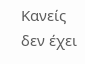Κανείς δεν έχει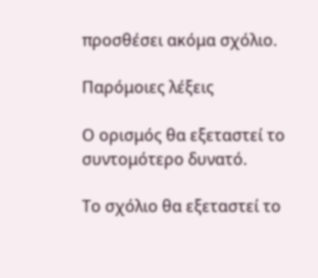προσθέσει ακόμα σχόλιο.

Παρόμοιες λέξεις

Ο ορισμός θα εξεταστεί το συντομότερο δυνατό.

Το σχόλιο θα εξεταστεί το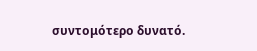συντομότερο δυνατό.